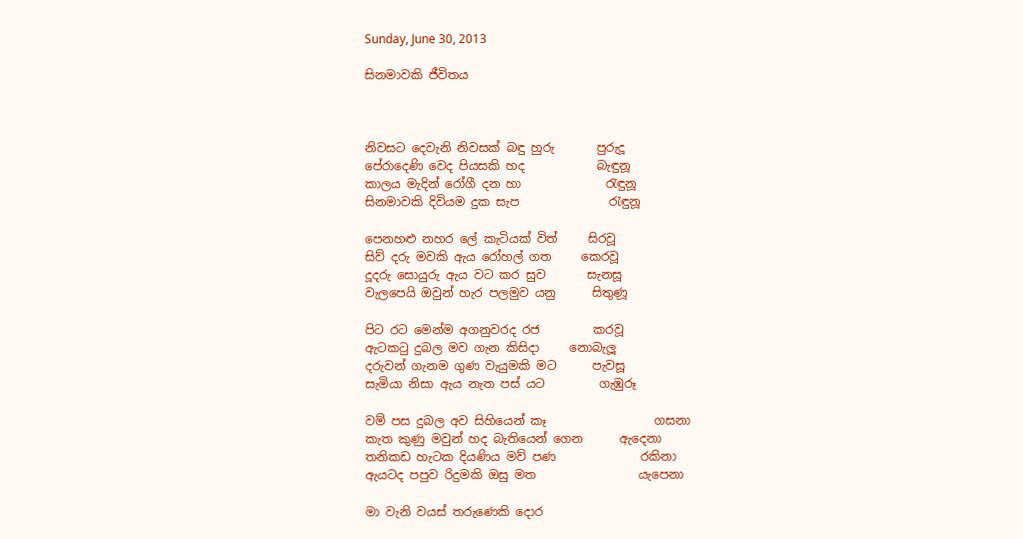Sunday, June 30, 2013

සිනමාවකි ජීවිතය



නිවසට දෙවැනි නිවසක් බඳු හුරු       පුරුදූ
පේරාදෙණි වෙද පියසකි හද            බැඳුනූ
කාලය මැදින් රෝගී දන හා              රැඳුනූ
සිනමාවකි දිවියම දුක සැප               රැඳුනූ

පෙනහළු නහර ලේ කැටියක් විත්     සිරවූ
සිව් දරු මවකි ඇය රෝහල් ගත     කෙරවූ
දූදරු සොයුරු ඇය වට කර සුව       සැනසූ
වැලපෙයි ඔවුන් හැර පලමුව යනු      සිතුණූ

පිට රට මෙන්ම අගනුවරද රජ         කරවූ
ඇටකටු දුබල මව ගැන කිසිදා     නොබැලූ
දරුවන් ගැනම ගුණ වැයුමකි මට      පැවසූ
සැමියා නිසා ඇය නැත පස් යට         ගැඹුරූ

වම් පස දුබල අව සිහියෙන් කෑ                  ගසනා
කැත කුණු මවුන් හද බැතියෙන් ගෙන      ඇදෙනා
තනිකඩ හැටක දියණිය මව් පණ              රකිනා
ඇයටද පපුව රිදුමකි ඔසු මත                 යැපෙනා

මා වැනි වයස් තරුණෙකි දොර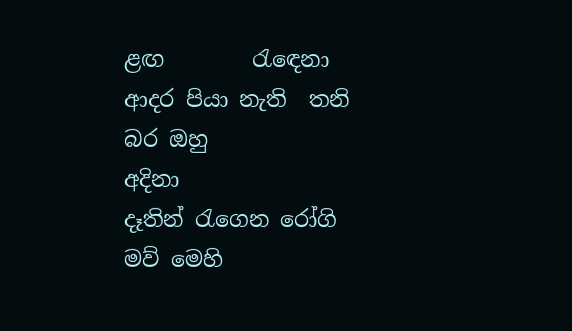ළඟ        රැඳෙනා
ආදර පියා නැති  තනි බර ඔහු                  අදිනා
දෑතින් රැගෙන රෝගි මව් මෙහි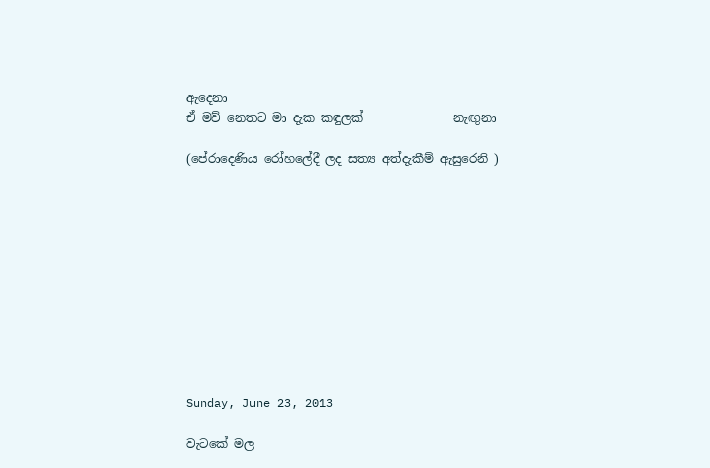ඇදෙනා
ඒ මව් නෙතට මා දැක කඳුලක්               නැඟුනා

(පේරාදෙණිය රෝහලේදී ලද සත්‍ය අත්දැකීම් ඇසුරෙනි )











Sunday, June 23, 2013

වැටකේ මල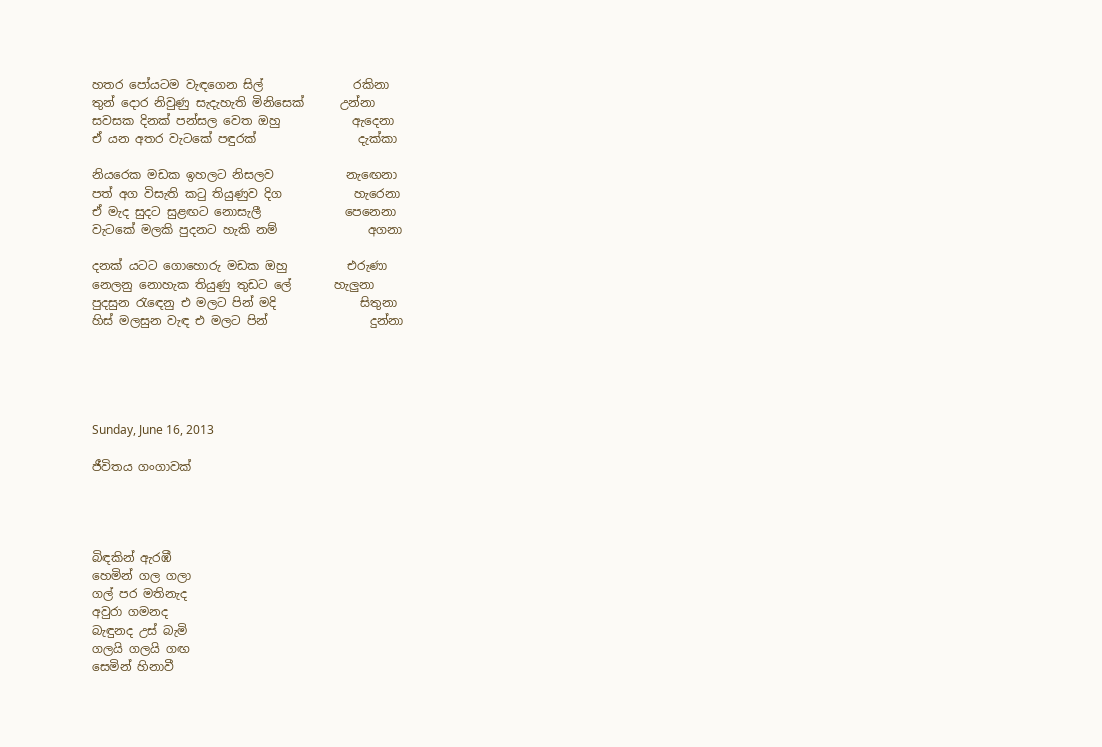හතර පෝයටම වැඳගෙන සිල්               රකිනා
තුන් දොර නිවුණු සැදැහැති මිනිසෙක්      උන්නා
සවසක දිනක් පන්සල වෙත ඔහු            ඇදෙනා
ඒ යන අතර වැටකේ පඳුරක්                 දැක්කා

නියරෙක මඩක ඉහලට නිසලව            නැඟෙනා
පත් අග විසැති කටු තියුණුව දිග            හැරෙනා
ඒ මැද සුදට සුළඟට නොසැලී              පෙනෙනා
වැටකේ මලකි පුදනට හැකි නම්               අගනා

දනක් යටට ගොහොරු මඩක ඔහු          එරුණා
නෙලනු නොහැක තියුණු තුඩට ලේ       හැලුනා
පුදසුන රැඳෙනු එ මලට පින් මදි              සිතුනා
හිස් මලසුන වැඳ එ මලට පින්                 දුන්නා





Sunday, June 16, 2013

ජීවිතය ගංගාවක්




බිඳකින් ඇරඹී
හෙමින් ගල ගලා
ගල් පර මතිනැද
අවුරා ගමනද
බැඳුනද උස් බැමි
ගලයි ගලයි ගඟ
සෙමින් හිනාවී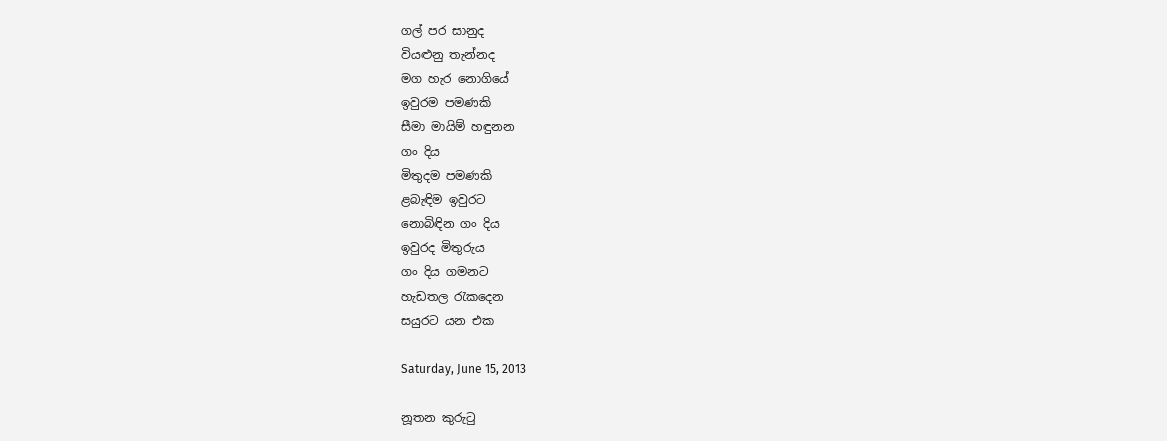ගල් පර සානුද
වියළුනු තැන්නද
මග හැර නොගියේ
ඉවුරම පමණකි
සීමා මායිම් හඳුනන
ගං දිය
මිතුදම පමණකි
ළබැඳිම ඉවුරට
නොබිඳින ගං දිය
ඉවුරද මිතුරුය
ගං දිය ගමනට
හැඩතල රැකදෙන
සයුරට යන එක

Saturday, June 15, 2013

නූතන කුරුටු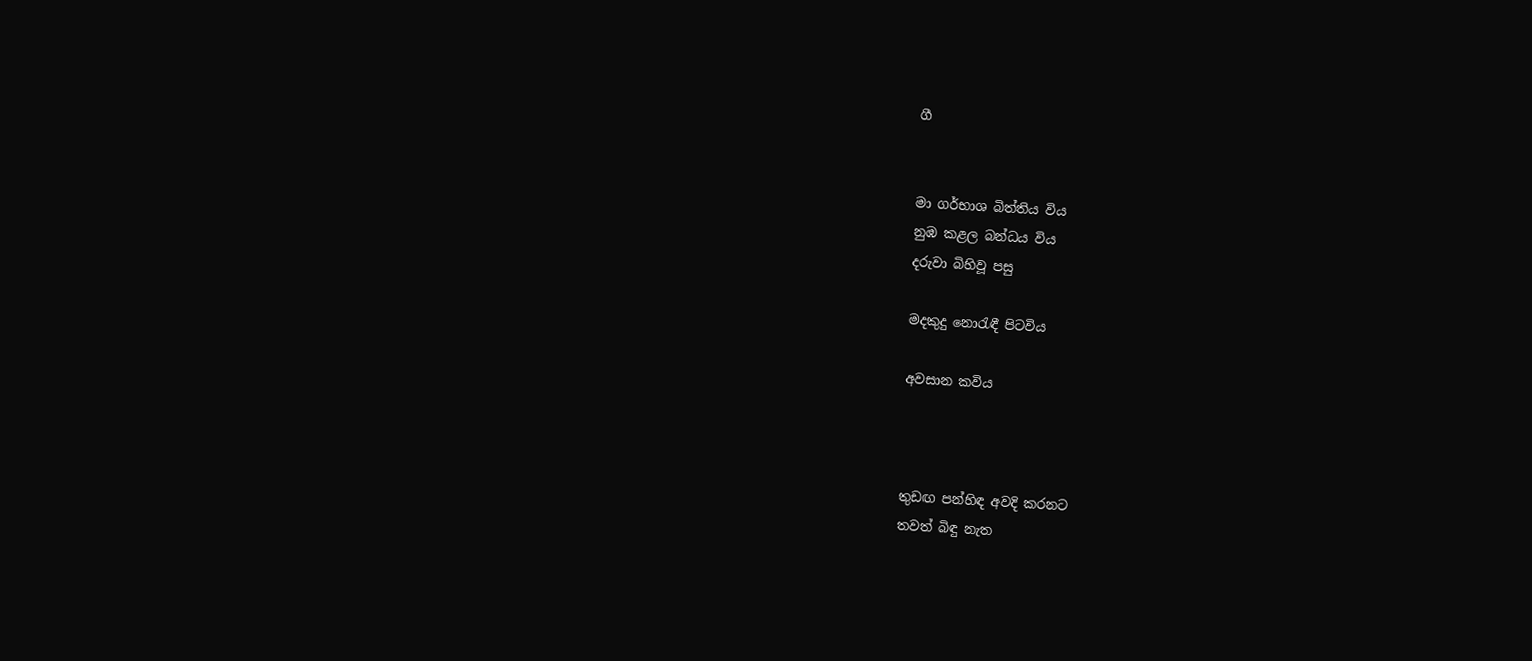ගී


මා ගර්භාශ බිත්තිය විය
නුඹ කළල බන්ධය විය
දරුවා බිහිවූ පසු

මදකුදු නොරැඳී පිටවිය

අවසාන කවිය



තුඩඟ පන්හිඳ අවදි කරනට
තවත් බිඳු නැත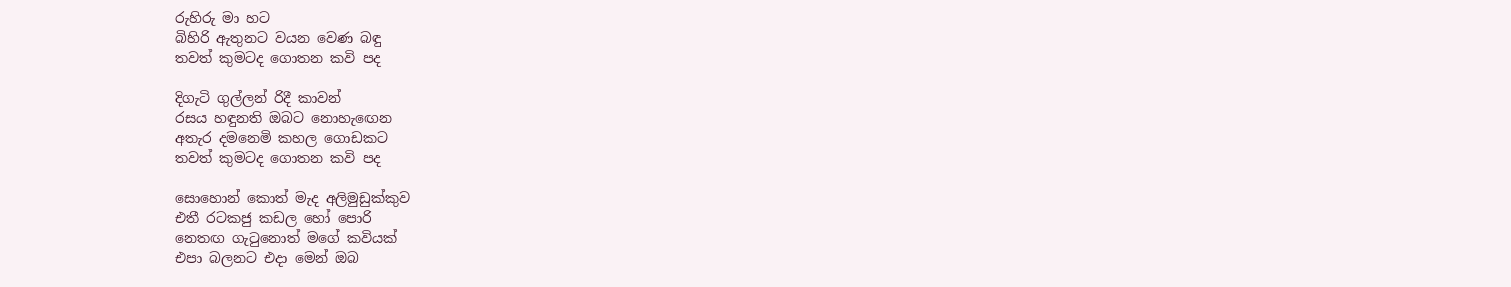රුහිරු මා හට
බිහිරි ඇතුනට වයන වෙණ බඳු
තවත් කුමටද ගොතන කවි පද

දිගැටි ගුල්ලන් රිදී කාවන්
රසය හඳුනති ඔබට නොහැඟෙන
අතැර දමනෙමි කහල ගොඩකට
තවත් කුමටද ගොතන කවි පද

සොහොන් කොත් මැද අලිමුඩුක්කුව
එතී රටකජු කඩල හෝ පොරි
නෙතඟ ගැටුනොත් මගේ කවියක්
එපා බලනට එදා මෙන් ඔබ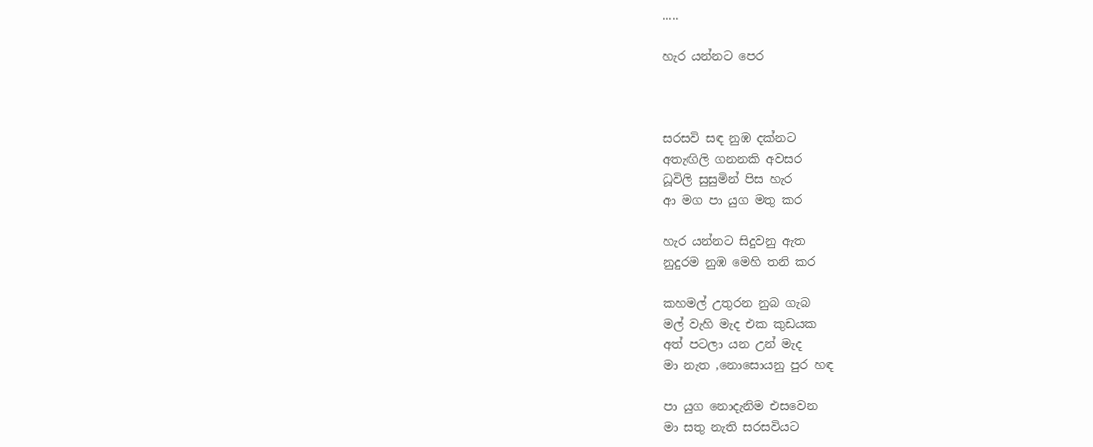.....

හැර යන්නට පෙර



සරසවි සඳ නුඹ දක්නට
අතැඟිලි ගනනකි අවසර
ධූවිලි සුසුමින් පිස හැර
ආ මග පා යුග මතු කර

හැර යන්නට සිදුවනු ඇත
නුදුරම නුඹ මෙහි තනි කර

කහමල් උතුරන නුබ ගැබ
මල් වැහි මැද එක කුඩයක
අත් පටලා යන උන් මැද
මා නැත ,නොසොයනු පුර හඳ

පා යුග නොදැනිම එසවෙන
මා සතු නැති සරසවියට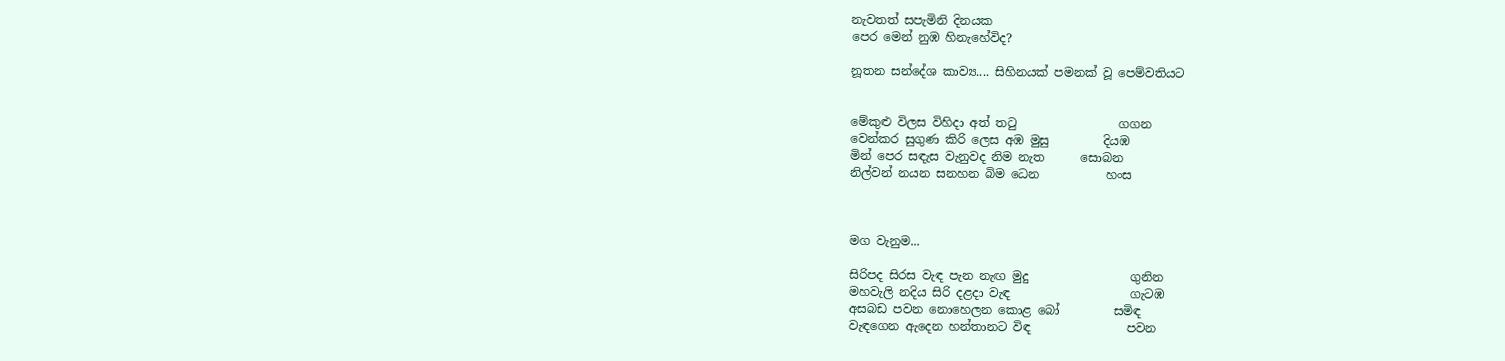නැවතත් සපැමිනි දිනයක
පෙර මෙන් නුඹ හිනැහේවිද?

නූතන සන්දේශ කාව්‍ය.... සිහිනයක් පමනක් වූ පෙම්වතියට


මේකුළු විලස විහිදා අත් තටු                 ගගන
වෙන්කර සුගුණ කිරි ලෙස අඹ මුසු         දියඹ
මින් පෙර සඳැස වැනුවද නිම නැත      සොබන
නිල්වන් නයන සනහන බිම ධෙන           හංස



මග වැනුම...

සිරිපද සිරස වැඳ පැන නැඟ මුදු                 ගුනින
මහවැලි නදිය සිරි දළදා වැඳ                    ගැටඹ
අසබඩ පවන නොහෙලන කොළ බෝ         සමිඳ
වැඳගෙන ඇදෙන හන්තානට විඳ                පවන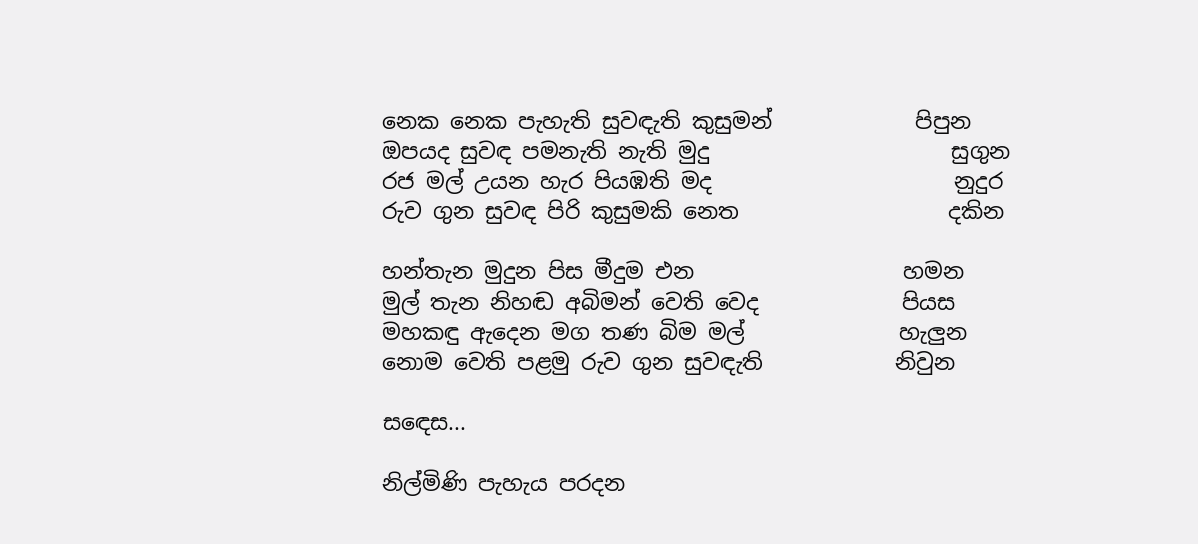නෙක නෙක පැහැති සුවඳැති කුසුමන්             පිපුන
ඔපයද සුවඳ පමනැති නැති මුදු                      සුගුන
රජ මල් උයන හැර පියඹති මද                      නුදුර
රුව ගුන සුවඳ පිරි කුසුමකි නෙත                   දකින

හන්තැන මුදුන පිස මීදුම එන                   හමන
මුල් තැන නිහඬ අබිමන් වෙති වෙද             පියස
මහකඳු ඇදෙන මග තණ බිම මල්              හැලුන
නොම වෙති පළමු රුව ගුන සුවඳැති            නිවුන

සඳෙස...

නිල්මිණි පැහැය පරදන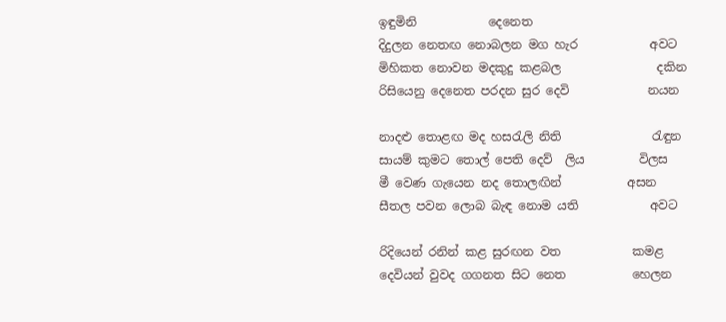ඉඳුමිනි            දෙනෙත
දිදුලන නෙතඟ නොබලන මග හැර            අවට
මිහිකත නොවන මදකුදු කළබල                දකින
රිසියෙනු දෙනෙත පරදන සුර දෙවි             නයන

නාදළු තොළඟ මද හසරැලි නිති               රැඳුන
සායම් කුමට තොල් පෙති දෙව්  ලිය         විලස
මී වෙණ ගැයෙන නද තොලඟින්           අසන
සීතල පවන ලොබ බැඳ නොම යති            අවට

රිදියෙන් රනින් කළ සුරඟන වත            කමළ
දෙවියන් වුවද ගගනත සිට නෙත           හෙලන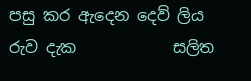පසු කර ඇදෙන දෙව් ලිය රුව දැක            සලිත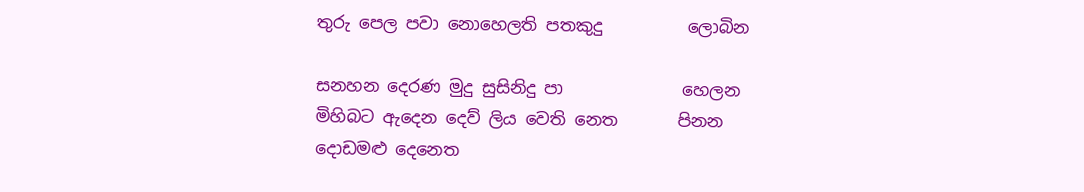තුරු පෙල පවා නොහෙලති පතකුදු          ලොබින

සනහන දෙරණ මුදු සුසිනිදු පා              හෙලන
මිහිබට ඇදෙන දෙව් ලිය වෙති නෙත       පිනන
දොඩමළු දෙනෙත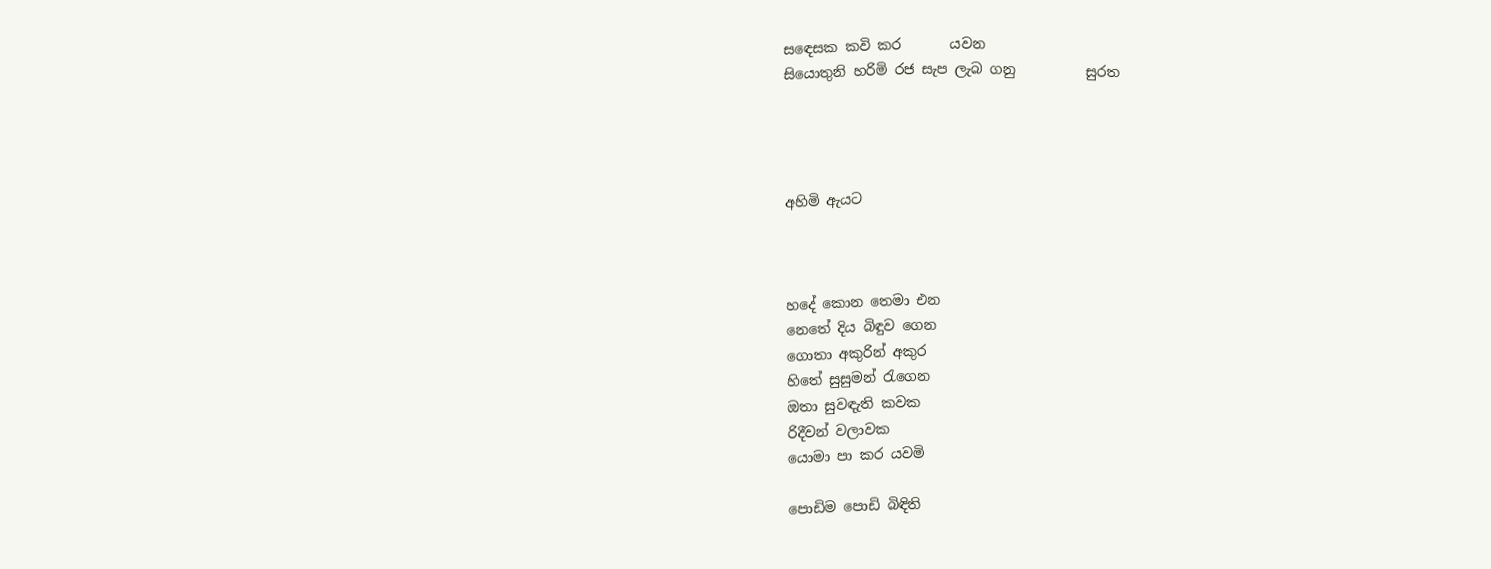සඳෙසක කවි කර       යවන
සියොතුනි හරිමි රජ සැප ලැබ ගනු          සුරත




අහිමි ඇයට



හදේ කොන තෙමා එන
නෙතේ දිය බිඳුව ගෙන
ගොතා අකුරින් අකුර
හිතේ සුසුමන් රැගෙන
ඔතා සුවඳැති කවක
රිදීවන් වලාවක
යොමා පා කර යවමි

පොඩිම පොඩි බිඳිති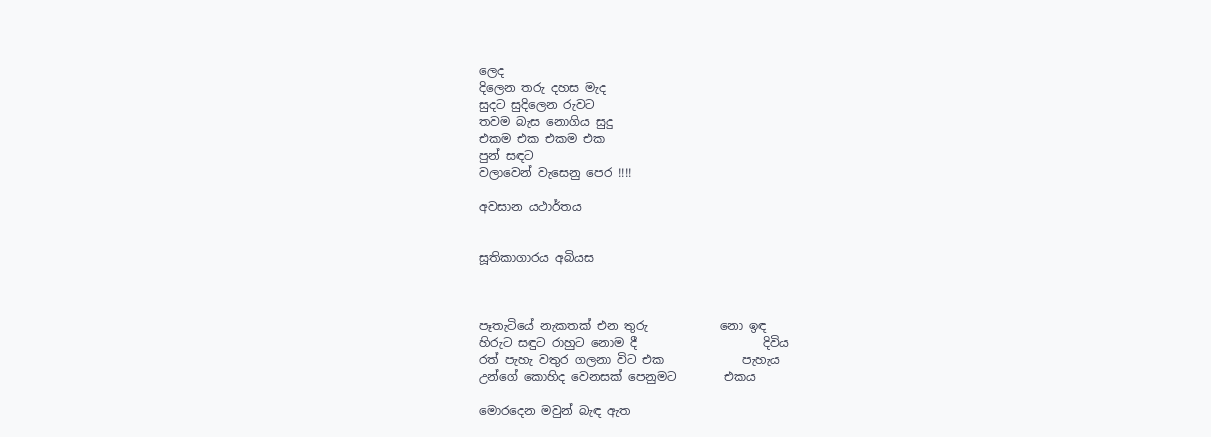ලෙද
දිලෙන තරු දහස මැද
සුදට සුදිලෙන රුවට
තවම බැස නොගිය සුදු
එකම එක එකම එක
පුන් සඳට
වලාවෙන් වැසෙනු පෙර !!!!

අවසාන යථාර්තය


සූතිකාගාරය අබියස



පෑතැටියේ නැකතක් එන තුරු            නො ඉඳ
හිරුට සඳුට රාහුට නොම දී                     දිවිය
රත් පැහැ වතුර ගලනා විට එක             පැහැය
උන්ගේ කොහිද වෙනසක් පෙනුමට        එකය

මොරදෙන මවුන් බැඳ ඇත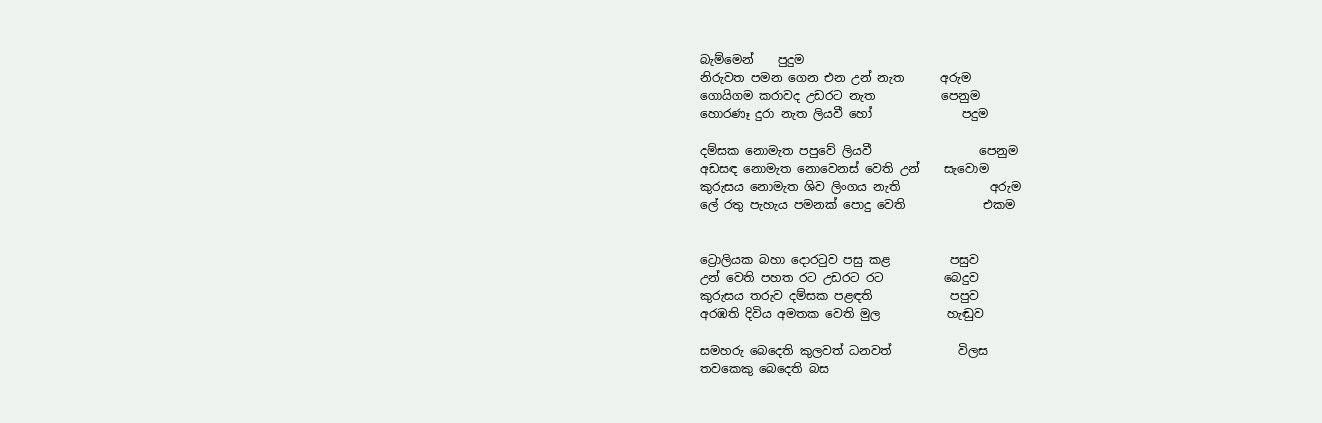බැම්මෙන්    පුදුම
නිරුවත පමන ගෙන එන උන් නැත      අරුම
ගොයිගම කරාවද උඩරට නැත           පෙනුම
හොරණෑ දුරා නැත ලියවී හෝ               පදුම

දම්සක නොමැත පපුවේ ලියවී                  පෙනුම
අඩසඳ නොමැත නොවෙනස් වෙති උන්    සැවොම
කුරුසය නොමැත ශිව ලිංගය නැති               අරුම
ලේ රතු පැහැය පමනක් පොදු වෙති             එකම


ට්‍රොලියක බහා දොරටුව පසු කළ          පසුව
උන් වෙති පහත රට උඩරට රට          බෙදුව
කුරුසය තරුව දම්සක පළඳති             පපුව
අරඹති දිවිය අමතක වෙති මුල           හැඬුව

සමහරු බෙදෙති කුලවත් ධනවත්           විලස
තවකෙකු බෙදෙති බස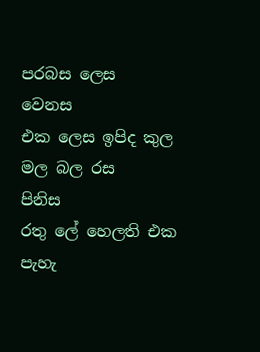පරබස ලෙස     වෙනස
එක ලෙස ඉපිද කුල මල බල රස           පිනිස
රතු ලේ හෙලති එක පැහැ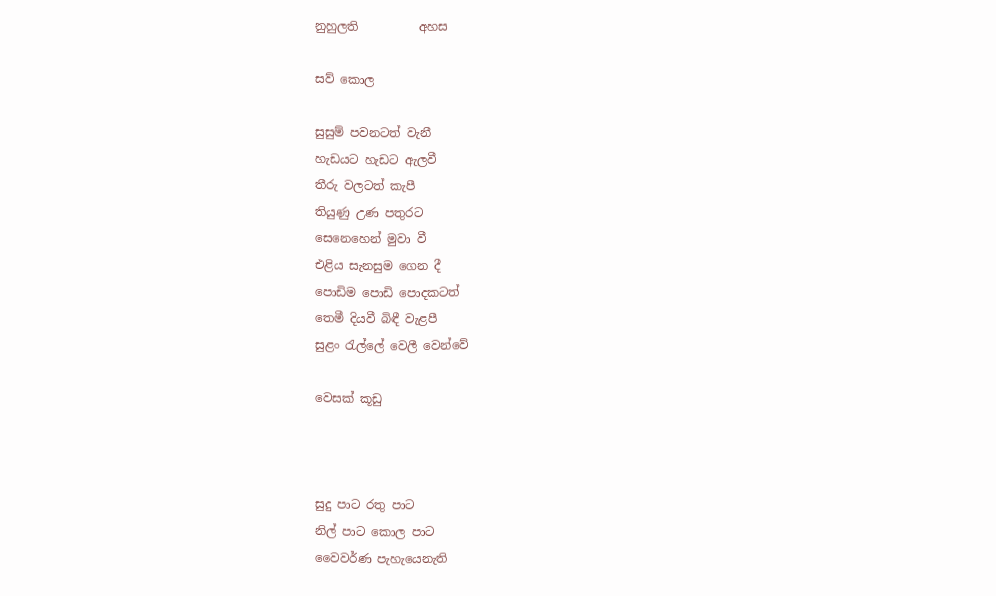නුහුලති          අහස

සව් කොල

සුසුම් පවනටත් වැනී
හැඩයට හැඩට ඇලවී
තීරු වලටත් කැපී
තියුණු උණ පතුරට
සෙනෙහෙන් මුවා වී
එළිය සැනසුම ගෙන දී
පොඩිම පොඩි පොදකටත්
තෙමී දියවී බිඳී වැළපී
සුළං රැල්ලේ වෙලී වෙන්වේ

වෙසක් කූඩු



සුදු පාට රතු පාට
නිල් පාට කොල පාට
වෛවර්ණ පැහැයෙනැති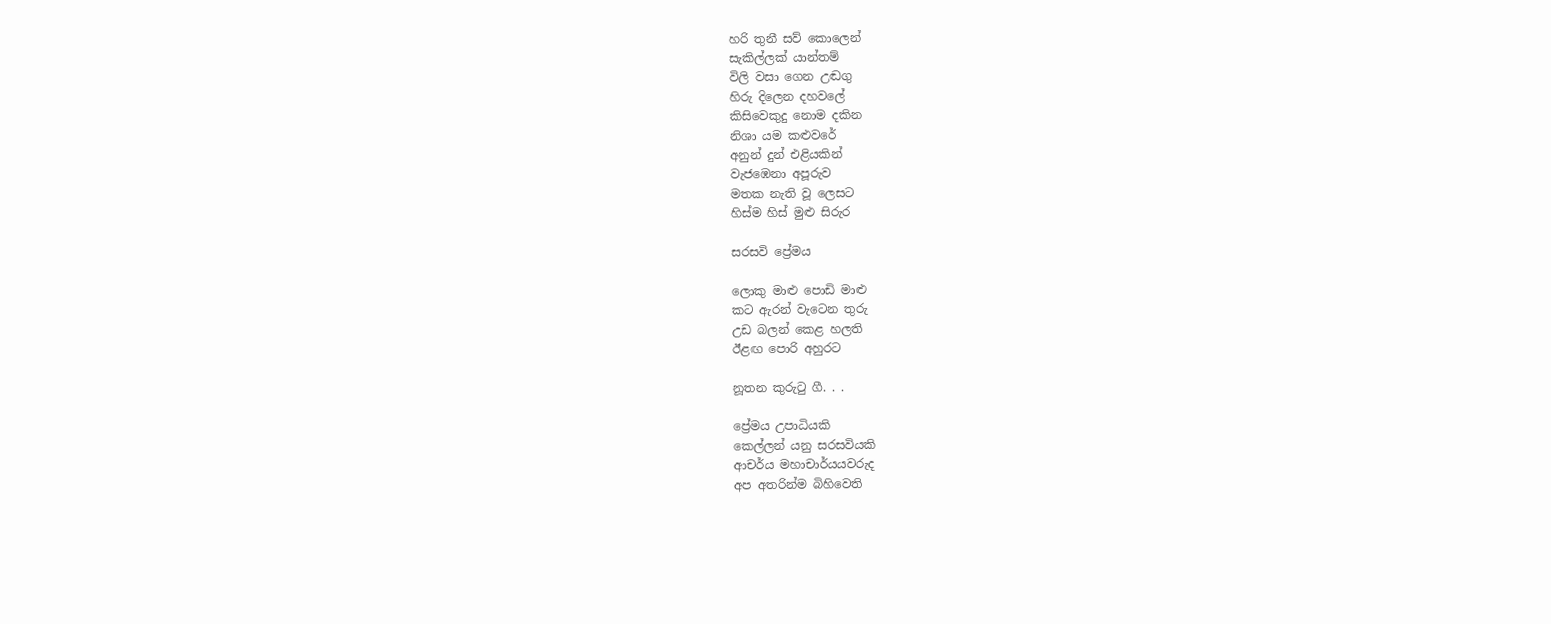හරි තුනී සව් කොලෙන්
සැකිල්ලක් යාන්තම්
විලි වසා ගෙන උඬගු
හිරු දිලෙන දහවලේ
කිසිවෙකුදු නොම දකින
නිශා යම කළුවරේ
අනුන් දුන් එළියකින්
වැජඹෙනා අපූරුව
මතක නැති වූ ලෙසට
හිස්ම හිස් මුළු සිරුර

සරසවි ප්‍රේමය

ලොකු මාළු පොඩි මාළු
කට ඇරන් වැටෙන තුරු
උඩ බලන් කෙළ හලති
ඊළඟ පොරි අහුරට

නූතන කුරුටු ගී. . .

ප්‍රේමය උපාධියකි
කෙල්ලන් යනු සරසවියකි
ආචර්ය මහාචාර්යයවරුද
අප අතරින්ම බිහිවෙති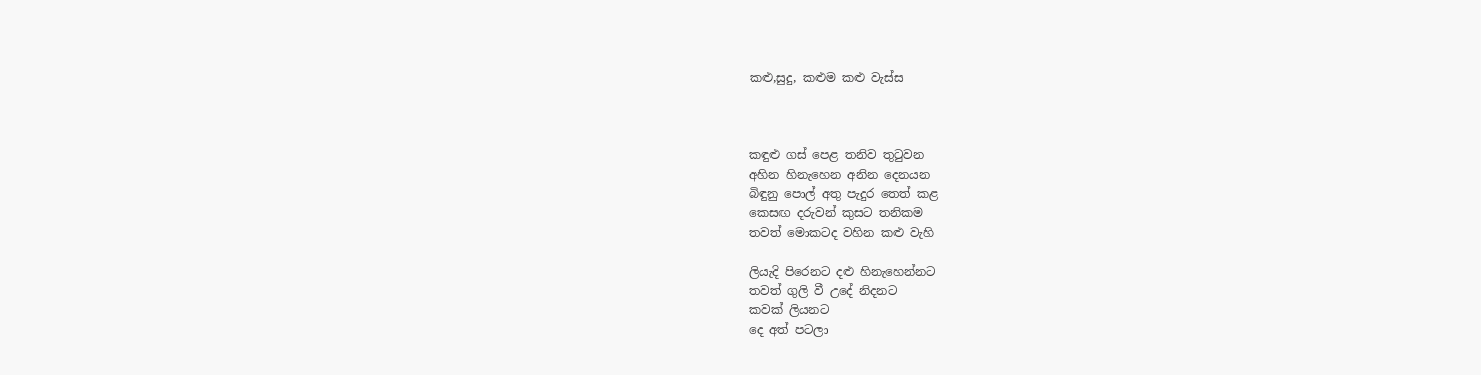කළු,සුදු, කළුම කළු වැස්ස



කඳුළු ගස් පෙළ තනිව තුටුවන
අහින හිනැහෙන අනින දෙනයන
බිඳුනු පොල් අතු පැදුර තෙත් කළ
කෙසඟ දරුවන් කුසට තනිකම
තවත් මොකටද වහින කළු වැහි

ලියැදි පිරෙනට දළු හිනැහෙන්නට
තවත් ගුලි වී උදේ නිදනට
කවක් ලියනට
දෙ අත් පටලා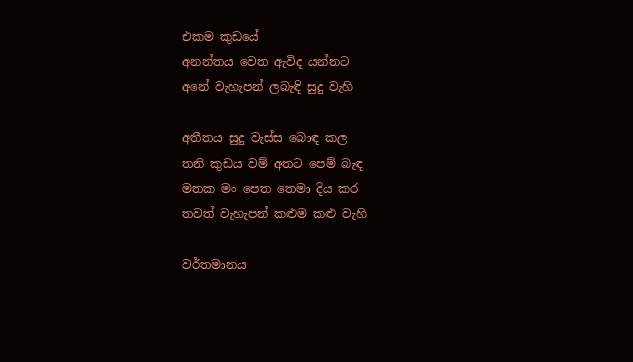එකම කුඩයේ
අනන්තය වෙත ඇවිද යන්නට
අනේ වැහැපන් ලබැඳි සුදු වැහි

අතීතය සුදු වැස්ස බොඳ කල
තනි කුඩය වම් අතට පෙම් බැඳ
මතක මං පෙත තෙමා දිය කර
තවත් වැහැපන් කළුම කළු වැහි

වර්තමානය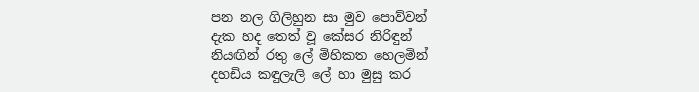පන නල ගිලිහුන සා මුව පොව්වන්
දැක හද තෙත් වූ කේසර නිරිඳුන්
නියඟින් රතු ලේ මිහිකත හෙලමින්
දහඩිය කඳුලැලි ලේ හා මුසු කර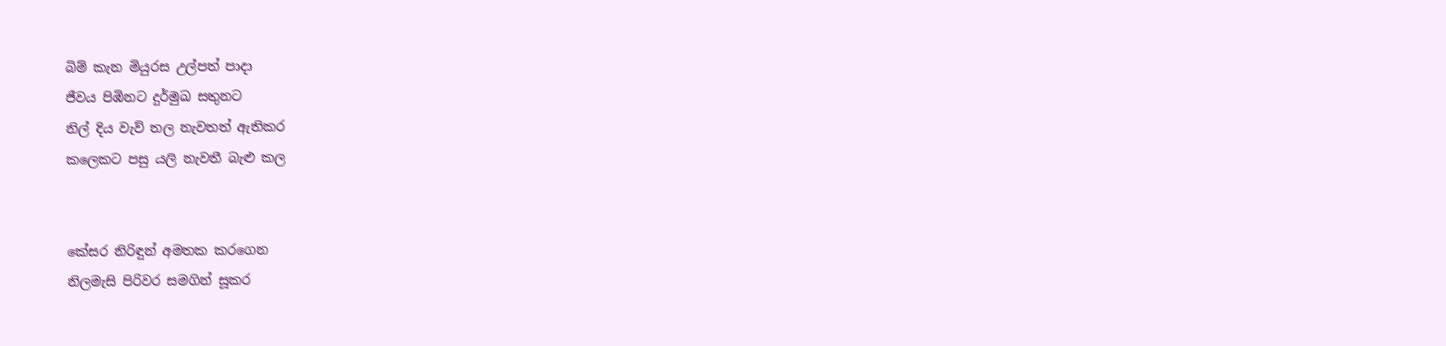බිම් කැන මියුරස උල්පත් පාදා
ජීවය පිඹිනට දුර්මුඛ සතුනට
නිල් දිය වැව් තල නැවතත් ඇතිකර
කලෙකට පසු යලි නැවතී බැළු කල


කේසර නිරිඳුන් අමතක කරගෙන
නිලමැසි පිරිවර සමගින් සූකර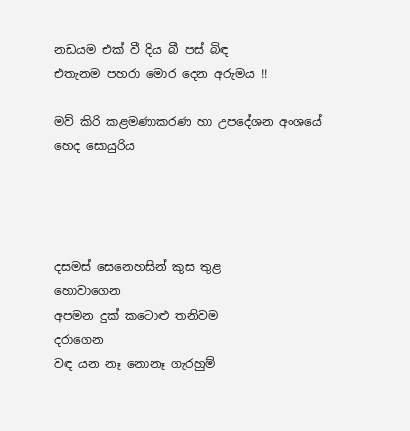නඩයම එක් වී දිය බී පස් බිඳ
එතැනම පහරා මොර දෙන අරුමය !!

මව් කිරි කළමණාකරණ හා උපදේශන අංශයේ හෙද සොයුරිය




දසමස් සෙනෙහසින් කුස තුළ       හොවාගෙන
අපමන දුක් කටොළු තනිවම             දරාගෙන
වඳ යන නෑ නොනෑ ගැරහුම්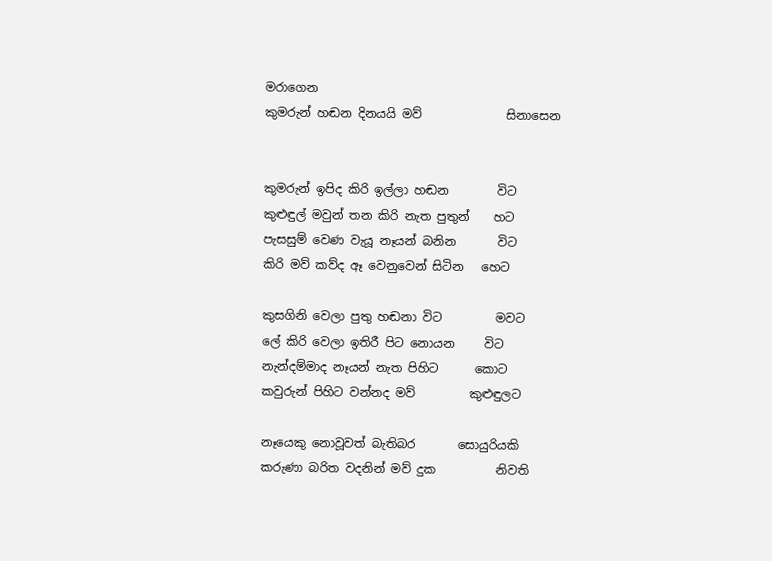මරාගෙන
කුමරුන් හඬන දිනයයි මව්              සිනාසෙන


කුමරුන් ඉපිද කිරි ඉල්ලා හඬන        විට
කුළුඳුල් මවුන් තන කිරි නැත පුතුන්    හට
පැසසුම් වෙණ වැයූ නෑයන් බනින       විට
කිරි මව් කව්ද ඈ වෙනුවෙන් සිටින   හෙට

කුසගිනි වෙලා පුතු හඬනා විට         මවට
ලේ කිරි වෙලා ඉතිරී පිට නොයන     විට
නැන්දම්මාද නෑයන් නැත පිහිට      කොට
කවුරුන් පිහිට වන්නද මව්         කුළුඳුලට

නෑයෙකු නොවූවත් බැතිබර       සොයුරියකි
කරුණා බරිත වදනින් මව් දුක          නිවති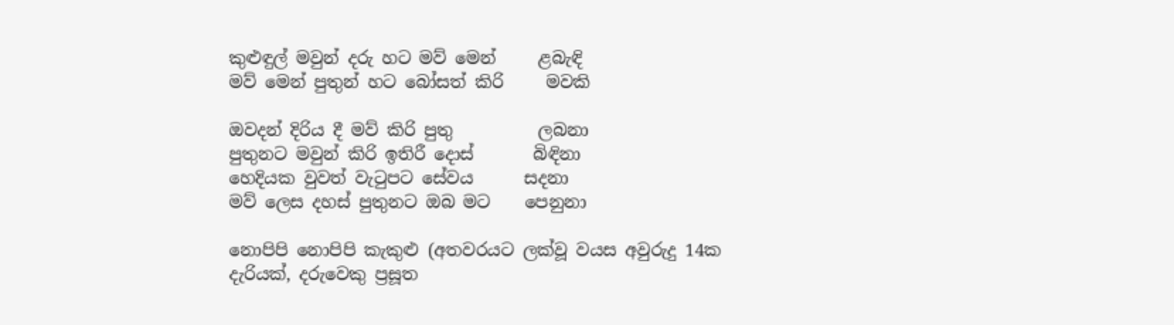කුළුඳුල් මවුන් දරු හට මව් මෙන්     ළබැඳි
මව් මෙන් පුතුන් හට බෝසත් කිරි     මවකි

ඔවදන් දිරිය දී මව් කිරි පුතු          ලබනා
පුතුනට මවුන් කිරි ඉතිරී දොස්       බිඳිනා
හෙදියක වුවත් වැටුපට සේවය      සදනා
මව් ලෙස දහස් පුතුනට ඔබ මට    පෙනුනා

නොපිපි නොපිපි කැකුළු (අතවරයට ලක්වූ වයස අවුරුදු 14ක දැරියක්, දරුවෙකු ප්‍රසූත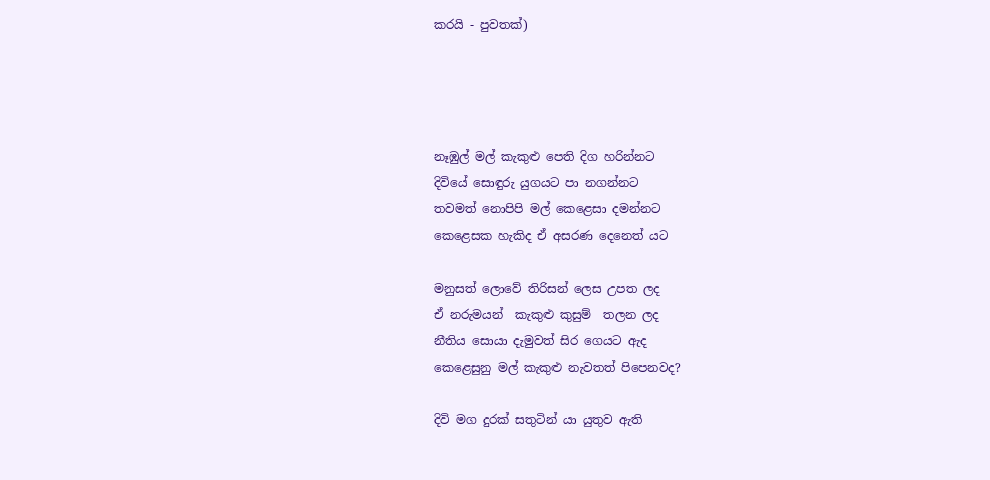කරයි - පුවතක්)




නෑඹුල් මල් කැකුළු පෙති දිග හරින්නට
දිවියේ සොඳුරු යුගයට පා නගන්නට
තවමත් නොපිපි මල් කෙළෙසා දමන්නට
කෙළෙසක හැකිද ඒ අසරණ දෙනෙත් යට

මනුසත් ලොවේ තිරිසන් ලෙස උපත ලද
ඒ නරුමයන්  කැකුළු කුසුම්  තලන ලද
නීතිය සොයා දැමුවත් සිර ගෙයට ඇද
කෙළෙසුනු මල් කැකුළු නැවතත් පිපෙනවද?

දිවි මග දුරක් සතුටින් යා යුතුව ඇති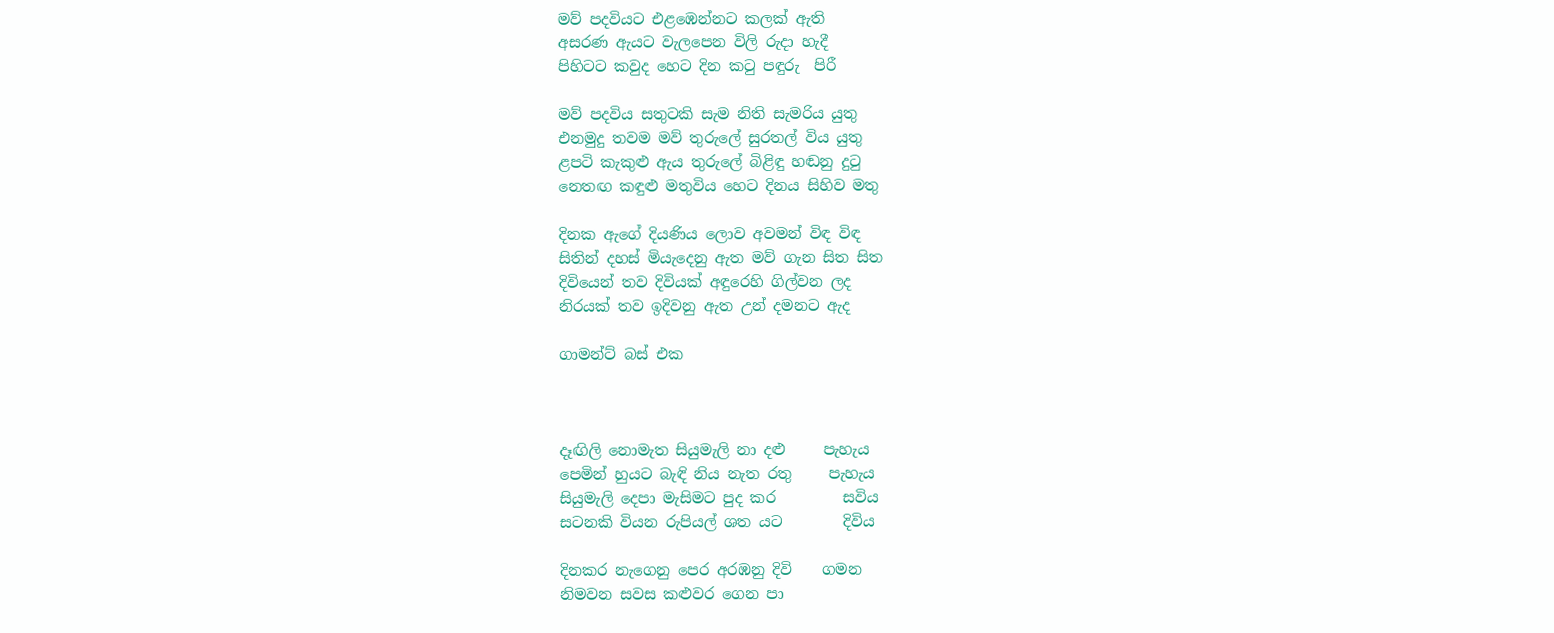මව් පදවියට එළඹෙන්නට කලක් ඇති
අසරණ ඇයට වැලපෙන විලි රුදා හැදී
පිහිටට කවුද හෙට දින කටු පඳුරු  පිරී

මව් පදවිය සතුටකි සැම නිති සැමරිය යුතු
එනමුදු තවම මව් තුරුලේ සුරතල් විය යුතු
ළපටි කැකුළු ඇය තුරුලේ බිළිඳු හඬනු දුටු
නෙතඟ කඳුළු මතුවිය හෙට දිනය සිහිව මතු

දිනක ඇගේ දියණිය ලොව අවමන් විඳ විඳ
සිතින් දහස් මියැදෙනු ඇත මව් ගැන සිත සිත
දිවියෙන් තව දිවියක් අඳුරෙහි ගිල්වන ලද
නිරයක් තව ඉදිවනු ඇත උන් දමනට ඇද

ගාමන්ට් බස් එක



දෑඟිලි නොමැත සියුමැලි නා දළු     පැහැය
පෙමින් හුයට බැඳි නිය නැත රතු     පැහැය
සියුමැලි දෙපා මැසිමට පුද කර         සවිය
සටනකි වියන රුපියල් ශත යට        දිවිය

දිනකර නැගෙනු පෙර අරඹනු දිවි    ගමන
නිමවන සවස කළුවර ගෙන පා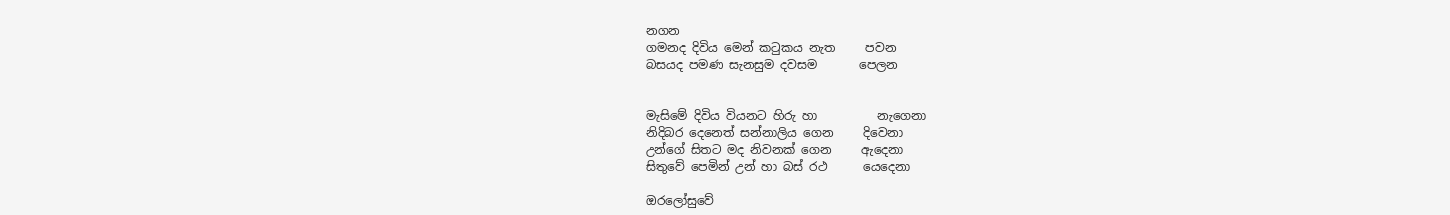නගන
ගමනද දිවිය මෙන් කටුකය නැත     පවන
බසයද පමණ සැනසුම දවසම       පෙලන


මැසිමේ දිවිය වියනට හිරු හා          නැගෙනා
නිදිබර දෙනෙත් සන්නාලිය ගෙන     දිවෙනා
උන්ගේ සිතට මද නිවනක් ගෙන     ඇදෙනා
සිතුවේ පෙමින් උන් හා බස් රථ      යෙදෙනා

ඔරලෝසුවේ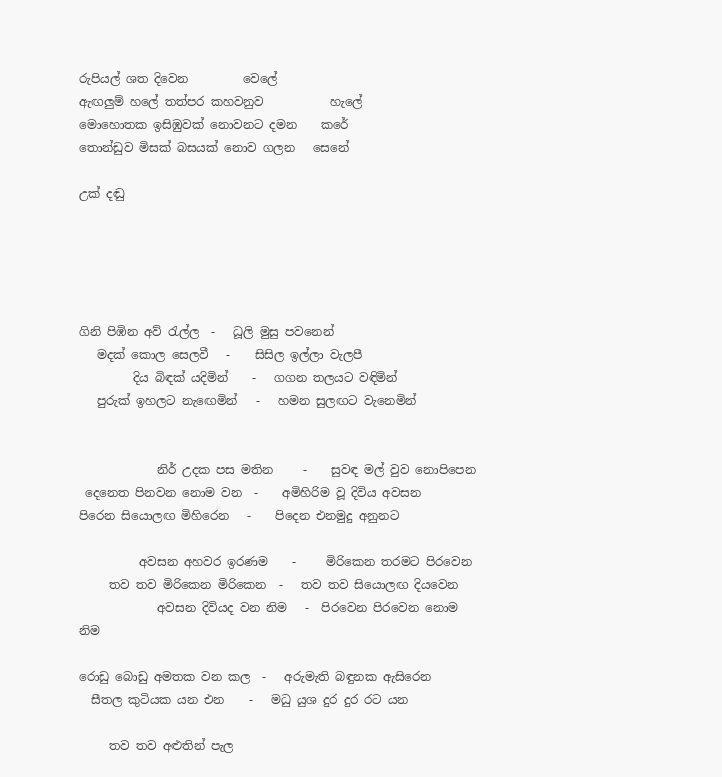රුපියල් ශත දිවෙන         වෙලේ
ඇඟලුම් හලේ තත්පර කහවනුව           හැලේ
මොහොතක ඉසිඹුවක් නොවනට දමන    කරේ
තොන්ඩුව මිසක් බසයක් නොව ගලන   සෙනේ

උක් දඬු





ගිනි පිඹින අව් රැල්ල  -   ධූලි මුසු පවනෙන්
   මදක් කොල සෙලවී   -    සිසිල ඉල්ලා වැලපී
         දිය බිඳක් යදිමින්    -   ගගන තලයට වඳිමින්
   පුරුක් ඉහලට නැඟෙමින්   -   හමන සුලඟට වැනෙමින්


             නිර් උදක පස මතින     -    සුවඳ මල් වුව නොපිපෙන
 දෙනෙත පිනවන නොම වන  -    අමිහිරිම වූ දිවිය අවසන
පිරෙන සියොලඟ මිහිරෙන   -    පිදෙන එනමුදු අනුනට

          අවසන අහවර ඉරණම    -     මිරිකෙන තරමට පිරවෙන
     තව තව මිරිකෙන මිරිකෙන  -   තව තව සියොලඟ දියවෙන
             අවසන දිවියද වන නිම   -  පිරවෙන පිරවෙන නොම නිම

රොඩු බොඩු අමතක වන කල  -   අරුමැති බඳුනක ඇසිරෙන
  සීතල කුටියක යන එන    -   මධු යුශ දුර දුර රට යන

     තව තව අළුතින් පැල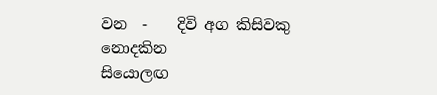වන  -    දිවි අග කිසිවකු නොදකින
සියොලඟ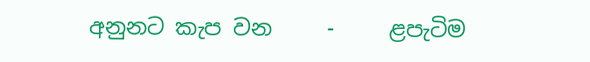අනුනට කැප වන     -     ළපැටිම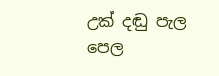උක් දඬු පැල පෙල